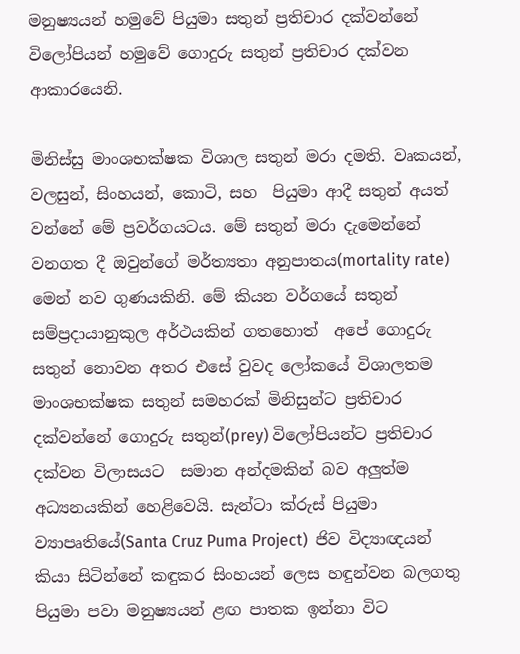මනුෂ්‍යයන් හමුවේ පියුමා සතුන් ප්‍රතිචාර දක්වන්නේ  විලෝපියන් හමුවේ ගොදුරු සතුන් ප්‍රතිචාර දක්වන ආකාරයෙනි.

මිනිස්සු මාංශභක්ෂක විශාල සතුන් මරා දමති. වෘකයන්, වලසුන්, සිංහයන්, කොටි, සහ  පියුමා ආදී සතුන් අයත් වන්නේ මේ ප්‍රවර්ගයටය. මේ සතුන් මරා දැමෙන්නේ වනගත දී ඔවුන්ගේ මර්ත්‍යතා අනුපාතය(mortality rate) මෙන් නව ගුණයකිනි. මේ කියන වර්ගයේ සතුන් සම්ප්‍රදායානුකුල අර්ථයකින් ගතහොත්  අපේ ගොදුරු සතුන් නොවන අතර එසේ වුවද ලෝකයේ විශාලතම මාංශභක්ෂක සතුන් සමහරක් මිනිසුන්ට ප්‍රතිචාර දක්වන්නේ ගොදුරු සතුන්(prey) විලෝපියන්ට ප්‍රතිචාර දක්වන විලාසයට  සමාන අන්දමකින් බව අලුත්ම අධ්‍යනයකින් හෙළිවෙයි. සැන්ටා ක්රුස් පියුමා ව්‍යාපෘතියේ(Santa Cruz Puma Project)  ජිව විද්‍යාඥයන් කියා සිටින්නේ කඳුකර සිංහයන් ලෙස හඳුන්වන බලගතු පියුමා පවා මනුෂ්‍යයන් ළඟ පාතක ඉන්නා විට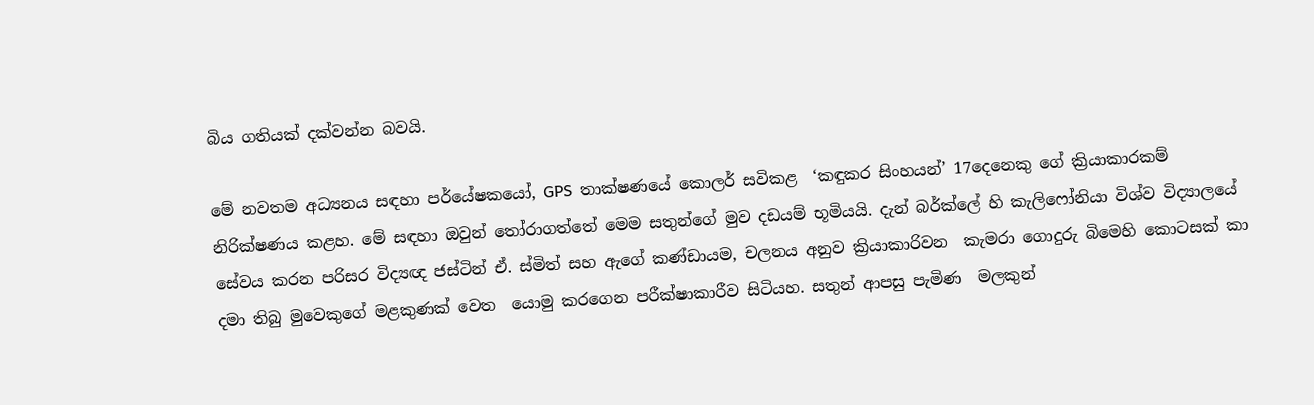බිය ගතියක් දක්වන්න බවයි.

මේ නවතම අධ්‍යනය සඳහා පර්යේෂකයෝ, GPS  තාක්ෂණයේ කොලර් සවිකළ  ‘කඳුකර සිංහයන්’ 17දෙනෙකු ගේ ක්‍රියාකාරකම් නිරික්ෂණය කළහ. මේ සඳහා ඔවුන් තෝරාගත්තේ මෙම සතුන්ගේ මුව දඩයම් භූමියයි. දැන් බර්ක්ලේ හි කැලිෆෝනියා විශ්ව විද්‍යාලයේ සේවය කරන පරිසර විද්‍යඥ ජස්ටින් ඒ. ස්මිත් සහ ඇගේ කණ්ඩායම, චලනය අනුව ක්‍රියාකාරිවන  කැමරා ගොදුරු බිමෙහි කොටසක් කා දමා තිබු මුවෙකුගේ මළකුණක් වෙත  යොමු කරගෙන පරීක්ෂාකාරීව සිටියහ. සතුන් ආපසු පැමිණ  මලකුන්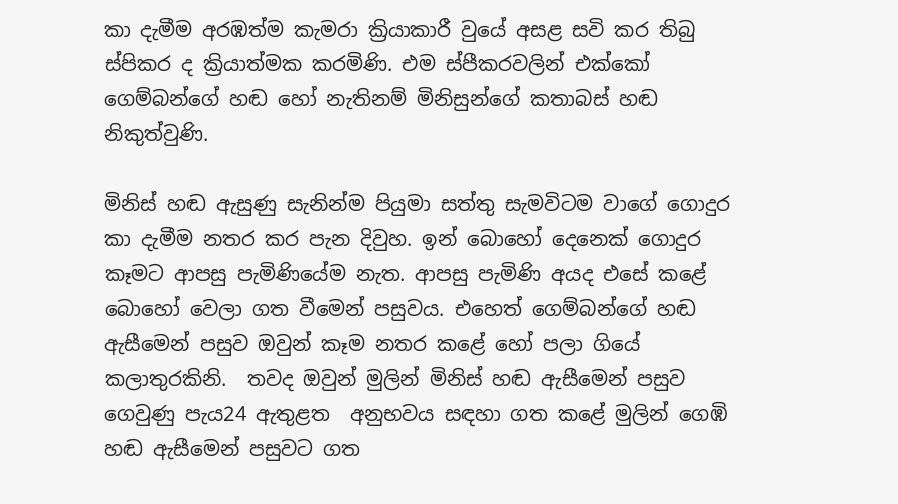කා දැමීම අරඹත්ම කැමරා ක්‍රියාකාරී වුයේ අසළ සවි කර තිබු ස්පිකර ද ක්‍රියාත්මක කරමිණි. එම ස්පීකරවලින් එක්කෝ ගෙම්බන්ගේ හඬ හෝ නැතිනම් මිනිසුන්ගේ කතාබස් හඬ නිකුත්වුණි.

මිනිස් හඬ ඇසුණු සැනින්ම පියුමා සත්තු සැමවිටම වාගේ ගොදුර කා දැමීම නතර කර පැන දිවුහ. ඉන් බොහෝ දෙනෙක් ගොදුර කෑමට ආපසු පැමිණියේම නැත. ආපසු පැමිණි අයද එසේ කළේ බොහෝ වෙලා ගත වීමෙන් පසුවය. එහෙත් ගෙම්බන්ගේ හඬ ඇසීමෙන් පසුව ඔවුන් කෑම නතර කළේ හෝ පලා ගියේ කලාතුරකිනි.  තවද ඔවුන් මුලින් මිනිස් හඬ ඇසීමෙන් පසුව ගෙවුණු පැය24 ඇතුළත  අනුභවය සඳහා ගත කළේ මුලින් ගෙඹි හඬ ඇසීමෙන් පසුවට ගත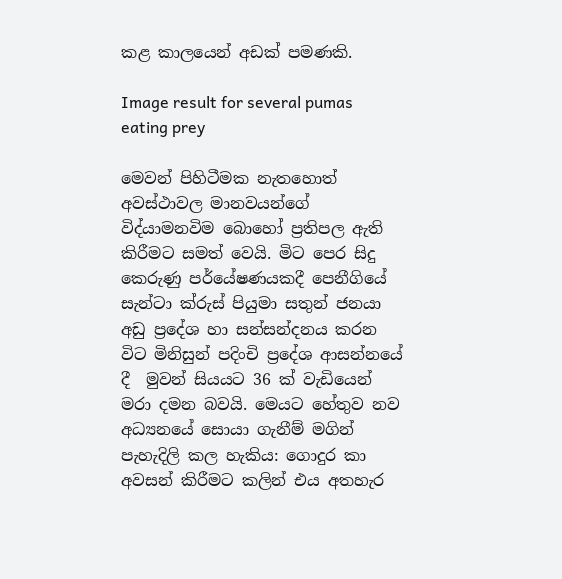කළ කාලයෙන් අඩක් පමණකි.

Image result for several pumas  eating prey

මෙවන් පිහිටීමක නැතහොත් අවස්ථාවල මානවයන්ගේ විද්යාමනවිම බොහෝ ප්‍රතිපල ඇති කිරීමට සමත් වෙයි. මිට පෙර සිදු කෙරුණු පර්යේෂණයකදී පෙනීගියේ සැන්ටා ක්රුස් පියුමා සතුන් ජනයා අඩු ප්‍රදේශ හා සන්සන්දනය කරන විට මිනිසුන් පදිංචි ප්‍රදේශ ආසන්නයේ දී  මුවන් සියයට 36 ක් වැඩියෙන් මරා දමන බවයි. මෙයට හේතුව නව අධ්‍යනයේ සොයා ගැනීම් මගින් පැහැදිලි කල හැකිය: ගොදුර කා අවසන් කිරීමට කලින් එය අතහැර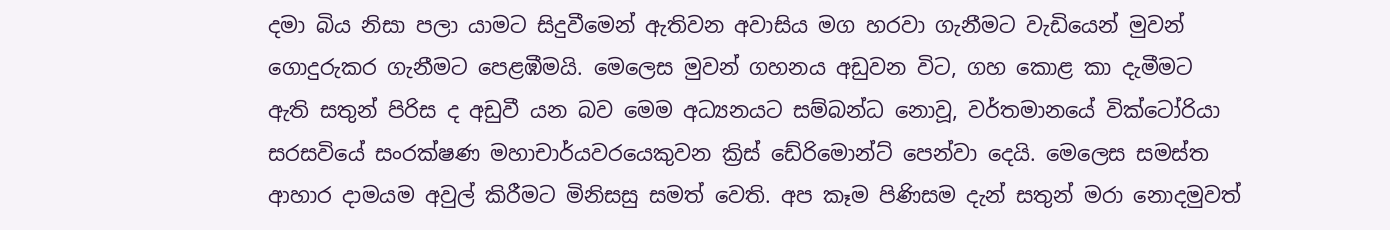දමා බිය නිසා පලා යාමට සිදුවීමෙන් ඇතිවන අවාසිය මග හරවා ගැනීමට වැඩියෙන් මුවන් ගොදුරුකර ගැනීමට පෙළඹීමයි. මෙලෙස මුවන් ගහනය අඩුවන විට, ගහ කොළ කා දැමීමට ඇති සතුන් පිරිස ද අඩුවී යන බව මෙම අධ්‍යනයට සම්බන්ධ නොවූ, වර්තමානයේ වික්ටෝරියා සරසවියේ සංරක්ෂණ මහාචාර්යවරයෙකුවන ක්‍රිස් ඩේරිමොන්ට් පෙන්වා දෙයි. මෙලෙස සමස්ත ආහාර දාමයම අවුල් කිරීමට මිනිසසු සමත් වෙති. අප කෑම පිණිසම දැන් සතුන් මරා නොදමුවත්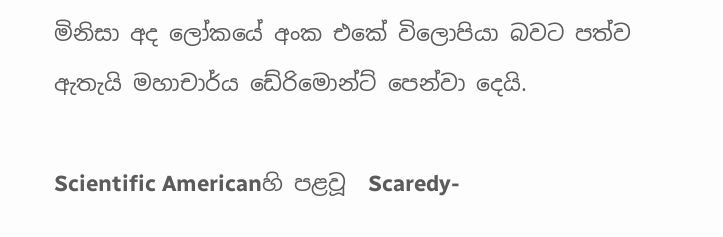මිනිසා අද ලෝකයේ අංක එකේ විලොපියා බවට පත්ව ඇතැයි මහාචාර්ය ඩේරිමොන්ට් පෙන්වා දෙයි.

Scientific Americanහි පළවූ  Scaredy-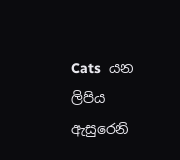Cats  යන ලිපිය ඇසුරෙනි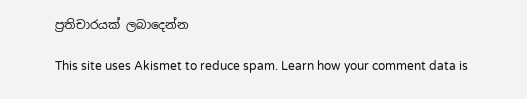ප්‍රතිචාරයක් ලබාදෙන්න

This site uses Akismet to reduce spam. Learn how your comment data is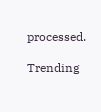processed.

Trending